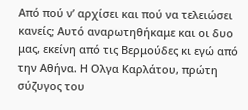Από πού ν’ αρχίσει και πού να τελειώσει κανείς; Αυτό αναρωτηθήκαμε και οι δυο μας, εκείνη από τις Βερμούδες κι εγώ από την Αθήνα. Η Ολγα Καρλάτου, πρώτη σύζυγος του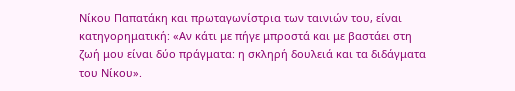Νίκου Παπατάκη και πρωταγωνίστρια των ταινιών του, είναι κατηγορηματική: «Αν κάτι με πήγε μπροστά και με βαστάει στη ζωή μου είναι δύο πράγματα: η σκληρή δουλειά και τα διδάγματα του Νίκου».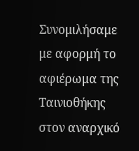Συνομιλήσαμε με αφορμή το αφιέρωμα της Ταινιοθήκης στον αναρχικό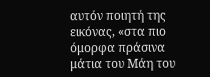αυτόν ποιητή της εικόνας, «στα πιο όμορφα πράσινα μάτια του Μάη του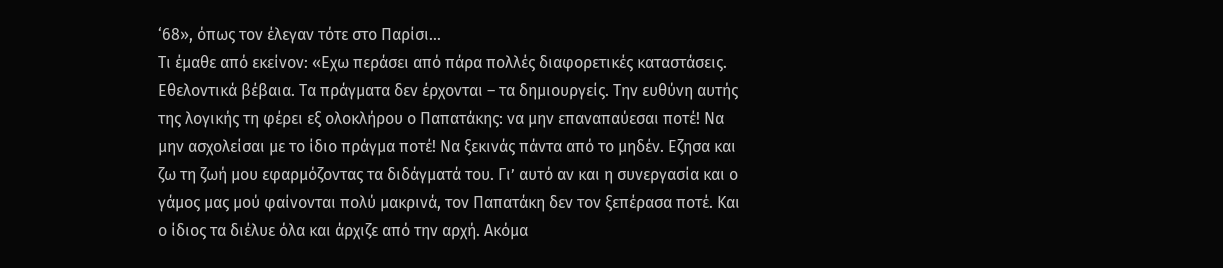‘68», όπως τον έλεγαν τότε στο Παρίσι…
Τι έμαθε από εκείνον: «Εχω περάσει από πάρα πολλές διαφορετικές καταστάσεις. Εθελοντικά βέβαια. Τα πράγματα δεν έρχονται – τα δημιουργείς. Την ευθύνη αυτής της λογικής τη φέρει εξ ολοκλήρου ο Παπατάκης: να μην επαναπαύεσαι ποτέ! Να μην ασχολείσαι με το ίδιο πράγμα ποτέ! Να ξεκινάς πάντα από το μηδέν. Εζησα και ζω τη ζωή μου εφαρμόζοντας τα διδάγματά του. Γι’ αυτό αν και η συνεργασία και ο γάμος μας μού φαίνονται πολύ μακρινά, τον Παπατάκη δεν τον ξεπέρασα ποτέ. Και ο ίδιος τα διέλυε όλα και άρχιζε από την αρχή. Ακόμα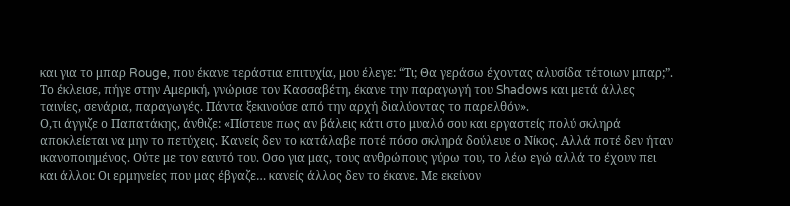και για το μπαρ Rouge, που έκανε τεράστια επιτυχία, μου έλεγε: “Τι; Θα γεράσω έχοντας αλυσίδα τέτοιων μπαρ;”. Το έκλεισε, πήγε στην Αμερική, γνώρισε τον Κασσαβέτη, έκανε την παραγωγή του Shadows και μετά άλλες ταινίες, σενάρια, παραγωγές. Πάντα ξεκινούσε από την αρχή διαλύοντας το παρελθόν».
Ο,τι άγγιζε ο Παπατάκης, άνθιζε: «Πίστευε πως αν βάλεις κάτι στο μυαλό σου και εργαστείς πολύ σκληρά αποκλείεται να μην το πετύχεις. Κανείς δεν το κατάλαβε ποτέ πόσο σκληρά δούλευε ο Νίκος. Αλλά ποτέ δεν ήταν ικανοποιημένος. Ούτε με τον εαυτό του. Οσο για μας, τους ανθρώπους γύρω του, το λέω εγώ αλλά το έχουν πει και άλλοι: Οι ερμηνείες που μας έβγαζε… κανείς άλλος δεν το έκανε. Με εκείνον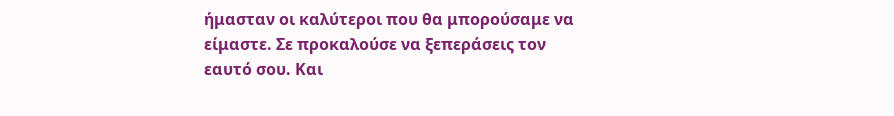ήμασταν οι καλύτεροι που θα μπορούσαμε να είμαστε. Σε προκαλούσε να ξεπεράσεις τον εαυτό σου. Και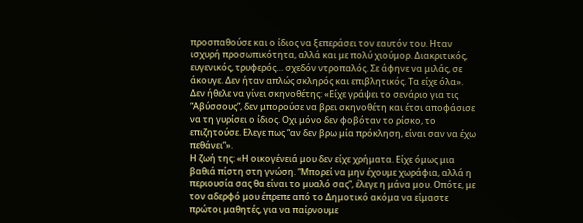προσπαθούσε και ο ίδιος να ξεπεράσει τον εαυτόν του. Ηταν ισχυρή προσωπικότητα, αλλά και με πολύ χιούμορ. Διακριτικός, ευγενικός, τρυφερός… σχεδόν ντροπαλός. Σε άφηνε να μιλάς, σε άκουγε. Δεν ήταν απλώς σκληρός και επιβλητικός. Τα είχε όλα».
Δεν ήθελε να γίνει σκηνοθέτης: «Είχε γράψει το σενάριο για τις “Αβύσσους”, δεν μπορούσε να βρει σκηνοθέτη και έτσι αποφάσισε να τη γυρίσει ο ίδιος. Οχι μόνο δεν φοβόταν το ρίσκο, το επιζητούσε. Ελεγε πως “αν δεν βρω μία πρόκληση, είναι σαν να έχω πεθάνει”».
Η ζωή της: «Η οικογένειά μου δεν είχε χρήματα. Είχε όμως μια βαθιά πίστη στη γνώση. “Μπορεί να μην έχουμε χωράφια, αλλά η περιουσία σας θα είναι το μυαλό σας”, έλεγε η μάνα μου. Οπότε, με τον αδερφό μου έπρεπε από το Δημοτικό ακόμα να είμαστε πρώτοι μαθητές, για να παίρνουμε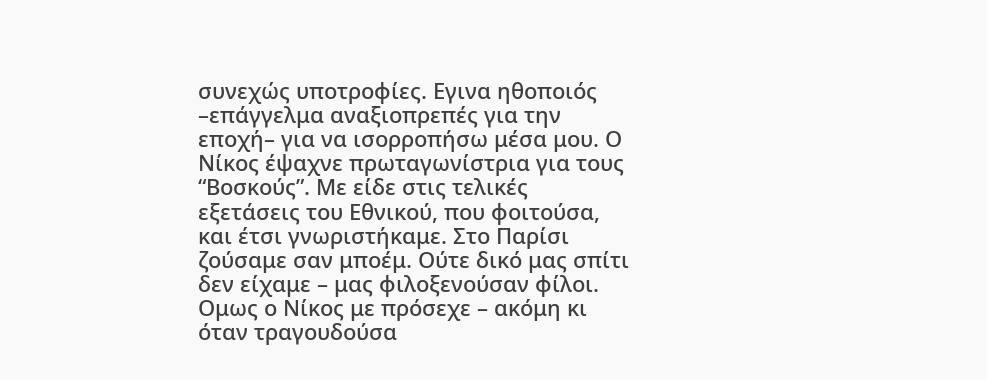συνεχώς υποτροφίες. Εγινα ηθοποιός –επάγγελμα αναξιοπρεπές για την εποχή– για να ισορροπήσω μέσα μου. Ο Νίκος έψαχνε πρωταγωνίστρια για τους “Βοσκούς”. Με είδε στις τελικές εξετάσεις του Εθνικού, που φοιτούσα, και έτσι γνωριστήκαμε. Στο Παρίσι ζούσαμε σαν μποέμ. Ούτε δικό μας σπίτι δεν είχαμε – μας φιλοξενούσαν φίλοι. Ομως ο Νίκος με πρόσεχε – ακόμη κι όταν τραγουδούσα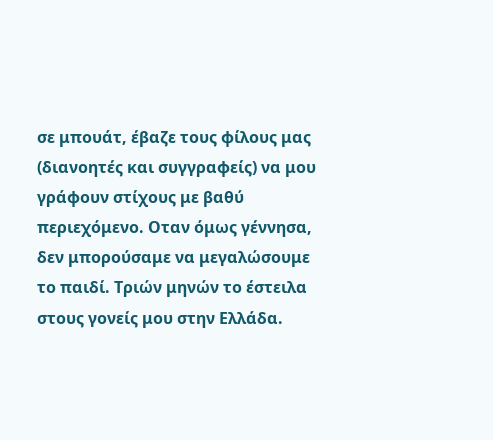σε μπουάτ, έβαζε τους φίλους μας (διανοητές και συγγραφείς) να μου γράφουν στίχους με βαθύ περιεχόμενο. Οταν όμως γέννησα, δεν μπορούσαμε να μεγαλώσουμε το παιδί. Τριών μηνών το έστειλα στους γονείς μου στην Ελλάδα.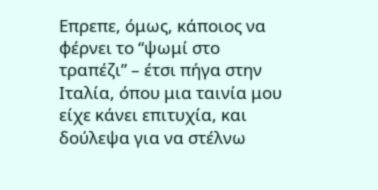Επρεπε, όμως, κάποιος να φέρνει το “ψωμί στο τραπέζι” – έτσι πήγα στην Ιταλία, όπου μια ταινία μου είχε κάνει επιτυχία, και δούλεψα για να στέλνω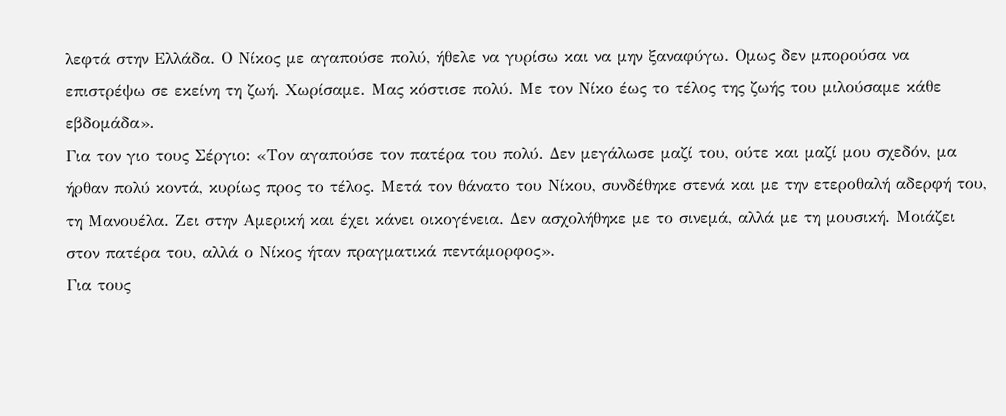λεφτά στην Ελλάδα. Ο Νίκος με αγαπούσε πολύ, ήθελε να γυρίσω και να μην ξαναφύγω. Ομως δεν μπορούσα να επιστρέψω σε εκείνη τη ζωή. Χωρίσαμε. Μας κόστισε πολύ. Με τον Νίκο έως το τέλος της ζωής του μιλούσαμε κάθε εβδομάδα».
Για τον γιο τους Σέργιο: «Τον αγαπούσε τον πατέρα του πολύ. Δεν μεγάλωσε μαζί του, ούτε και μαζί μου σχεδόν, μα ήρθαν πολύ κοντά, κυρίως προς το τέλος. Μετά τον θάνατο του Νίκου, συνδέθηκε στενά και με την ετεροθαλή αδερφή του, τη Μανουέλα. Ζει στην Αμερική και έχει κάνει οικογένεια. Δεν ασχολήθηκε με το σινεμά, αλλά με τη μουσική. Μοιάζει στον πατέρα του, αλλά ο Νίκος ήταν πραγματικά πεντάμορφος».
Για τους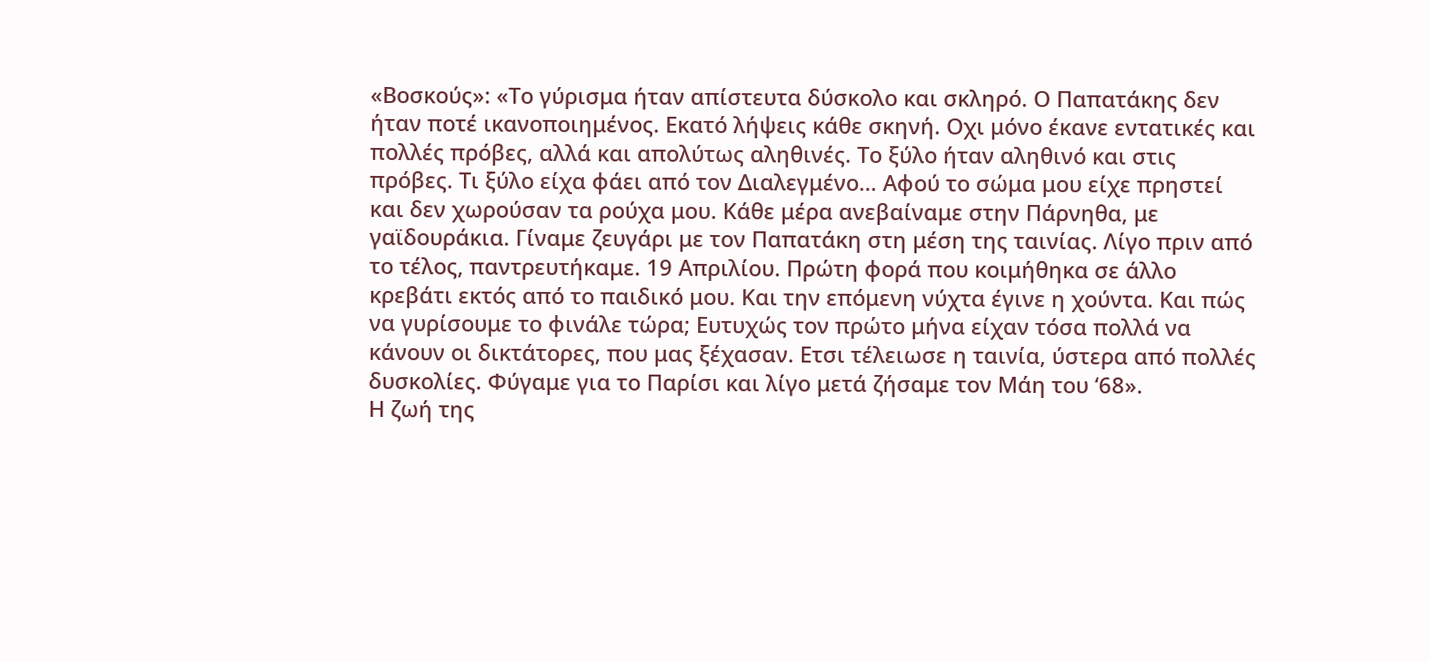«Βοσκούς»: «Το γύρισμα ήταν απίστευτα δύσκολο και σκληρό. Ο Παπατάκης δεν ήταν ποτέ ικανοποιημένος. Εκατό λήψεις κάθε σκηνή. Οχι μόνο έκανε εντατικές και πολλές πρόβες, αλλά και απολύτως αληθινές. Το ξύλο ήταν αληθινό και στις πρόβες. Τι ξύλο είχα φάει από τον Διαλεγμένο… Αφού το σώμα μου είχε πρηστεί και δεν χωρούσαν τα ρούχα μου. Κάθε μέρα ανεβαίναμε στην Πάρνηθα, με γαϊδουράκια. Γίναμε ζευγάρι με τον Παπατάκη στη μέση της ταινίας. Λίγο πριν από το τέλος, παντρευτήκαμε. 19 Απριλίου. Πρώτη φορά που κοιμήθηκα σε άλλο κρεβάτι εκτός από το παιδικό μου. Και την επόμενη νύχτα έγινε η χούντα. Και πώς να γυρίσουμε το φινάλε τώρα; Ευτυχώς τον πρώτο μήνα είχαν τόσα πολλά να κάνουν οι δικτάτορες, που μας ξέχασαν. Ετσι τέλειωσε η ταινία, ύστερα από πολλές δυσκολίες. Φύγαμε για το Παρίσι και λίγο μετά ζήσαμε τον Μάη του ‘68».
Η ζωή της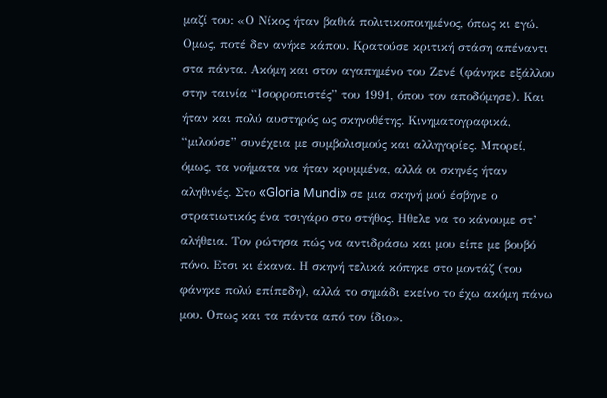μαζί του: «Ο Νίκος ήταν βαθιά πολιτικοποιημένος, όπως κι εγώ. Ομως, ποτέ δεν ανήκε κάπου. Κρατούσε κριτική στάση απέναντι στα πάντα. Ακόμη και στον αγαπημένο του Ζενέ (φάνηκε εξάλλου στην ταινία “Ισορροπιστές” του 1991, όπου τον αποδόμησε). Και ήταν και πολύ αυστηρός ως σκηνοθέτης. Κινηματογραφικά, “μιλούσε” συνέχεια με συμβολισμούς και αλληγορίες. Μπορεί, όμως, τα νοήματα να ήταν κρυμμένα, αλλά οι σκηνές ήταν αληθινές. Στο «Gloria Mundi» σε μια σκηνή μού έσβηνε ο στρατιωτικός ένα τσιγάρο στο στήθος. Ηθελε να το κάνουμε στ’ αλήθεια. Τον ρώτησα πώς να αντιδράσω και μου είπε με βουβό πόνο. Ετσι κι έκανα. Η σκηνή τελικά κόπηκε στο μοντάζ (του φάνηκε πολύ επίπεδη), αλλά το σημάδι εκείνο το έχω ακόμη πάνω μου. Οπως και τα πάντα από τον ίδιο».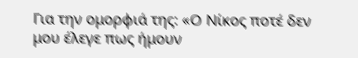Για την ομορφιά της: «Ο Νίκος ποτέ δεν μου έλεγε πως ήμουν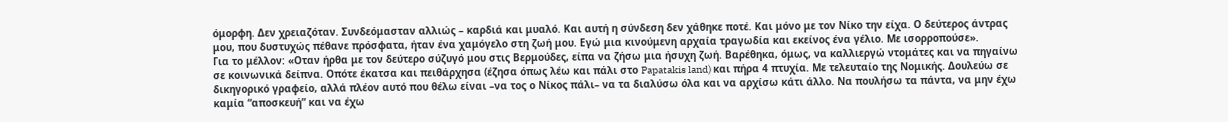όμορφη. Δεν χρειαζόταν. Συνδεόμασταν αλλιώς – καρδιά και μυαλό. Και αυτή η σύνδεση δεν χάθηκε ποτέ. Και μόνο με τον Νίκο την είχα. Ο δεύτερος άντρας μου, που δυστυχώς πέθανε πρόσφατα, ήταν ένα χαμόγελο στη ζωή μου. Εγώ μια κινούμενη αρχαία τραγωδία και εκείνος ένα γέλιο. Με ισορροπούσε».
Για το μέλλον: «Οταν ήρθα με τον δεύτερο σύζυγό μου στις Βερμούδες, είπα να ζήσω μια ήσυχη ζωή. Βαρέθηκα, όμως, να καλλιεργώ ντομάτες και να πηγαίνω σε κοινωνικά δείπνα. Οπότε έκατσα και πειθάρχησα (έζησα όπως λέω και πάλι στο Papatakis land) και πήρα 4 πτυχία. Με τελευταίο της Νομικής. Δουλεύω σε δικηγορικό γραφείο, αλλά πλέον αυτό που θέλω είναι –να τος ο Νίκος πάλι– να τα διαλύσω όλα και να αρχίσω κάτι άλλο. Να πουλήσω τα πάντα, να μην έχω καμία “αποσκευή” και να έχω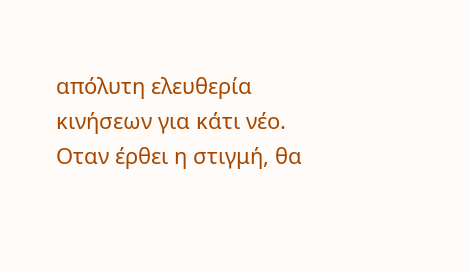απόλυτη ελευθερία κινήσεων για κάτι νέο. Οταν έρθει η στιγμή, θα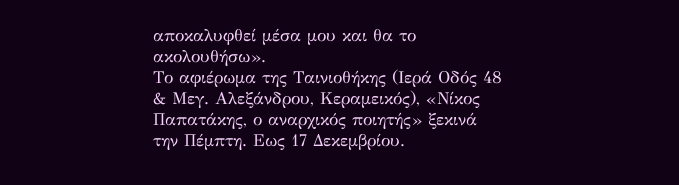αποκαλυφθεί μέσα μου και θα το ακολουθήσω».
Το αφιέρωμα της Ταινιοθήκης (Ιερά Οδός 48 & Μεγ. Αλεξάνδρου, Κεραμεικός), «Νίκος Παπατάκης, ο αναρχικός ποιητής» ξεκινά την Πέμπτη. Εως 17 Δεκεμβρίου.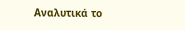Αναλυτικά το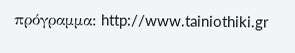πρόγραμμα: http://www.tainiothiki.gr